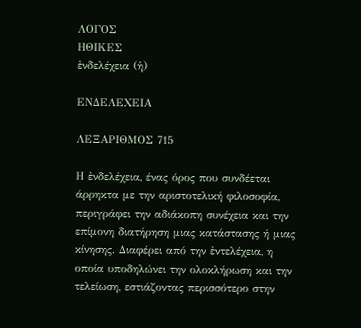ΛΟΓΟΣ
ΗΘΙΚΕΣ
ἐνδελέχεια (ἡ)

ΕΝΔΕΛΕΧΕΙΑ

ΛΕΞΑΡΙΘΜΟΣ 715

Η ἐνδελέχεια, ένας όρος που συνδέεται άρρηκτα με την αριστοτελική φιλοσοφία, περιγράφει την αδιάκοπη συνέχεια και την επίμονη διατήρηση μιας κατάστασης ή μιας κίνησης. Διαφέρει από την ἐντελέχεια, η οποία υποδηλώνει την ολοκλήρωση και την τελείωση, εστιάζοντας περισσότερο στην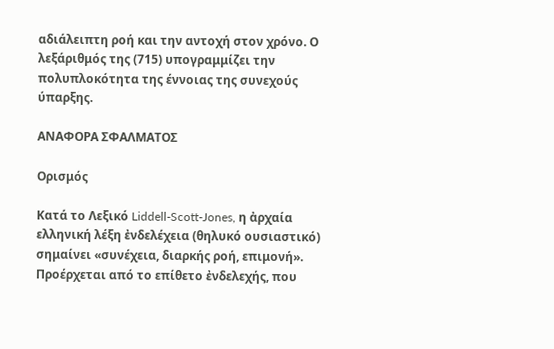αδιάλειπτη ροή και την αντοχή στον χρόνο. Ο λεξάριθμός της (715) υπογραμμίζει την πολυπλοκότητα της έννοιας της συνεχούς ύπαρξης.

ΑΝΑΦΟΡΑ ΣΦΑΛΜΑΤΟΣ

Ορισμός

Κατά το Λεξικό Liddell-Scott-Jones, η ἀρχαία ελληνική λέξη ἐνδελέχεια (θηλυκό ουσιαστικό) σημαίνει «συνέχεια, διαρκής ροή, επιμονή». Προέρχεται από το επίθετο ἐνδελεχής, που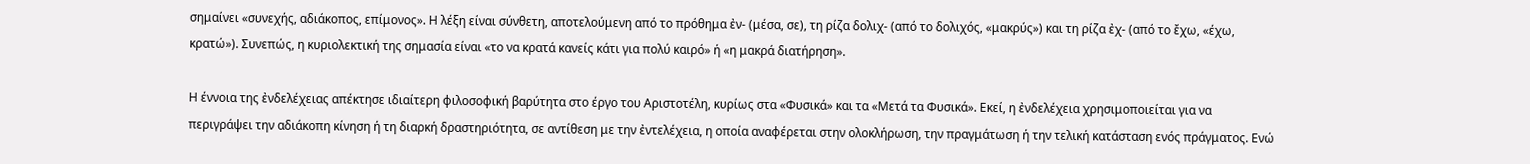σημαίνει «συνεχής, αδιάκοπος, επίμονος». Η λέξη είναι σύνθετη, αποτελούμενη από το πρόθημα ἐν- (μέσα, σε), τη ρίζα δολιχ- (από το δολιχός, «μακρύς») και τη ρίζα ἐχ- (από το ἔχω, «έχω, κρατώ»). Συνεπώς, η κυριολεκτική της σημασία είναι «το να κρατά κανείς κάτι για πολύ καιρό» ή «η μακρά διατήρηση».

Η έννοια της ἐνδελέχειας απέκτησε ιδιαίτερη φιλοσοφική βαρύτητα στο έργο του Αριστοτέλη, κυρίως στα «Φυσικά» και τα «Μετά τα Φυσικά». Εκεί, η ἐνδελέχεια χρησιμοποιείται για να περιγράψει την αδιάκοπη κίνηση ή τη διαρκή δραστηριότητα, σε αντίθεση με την ἐντελέχεια, η οποία αναφέρεται στην ολοκλήρωση, την πραγμάτωση ή την τελική κατάσταση ενός πράγματος. Ενώ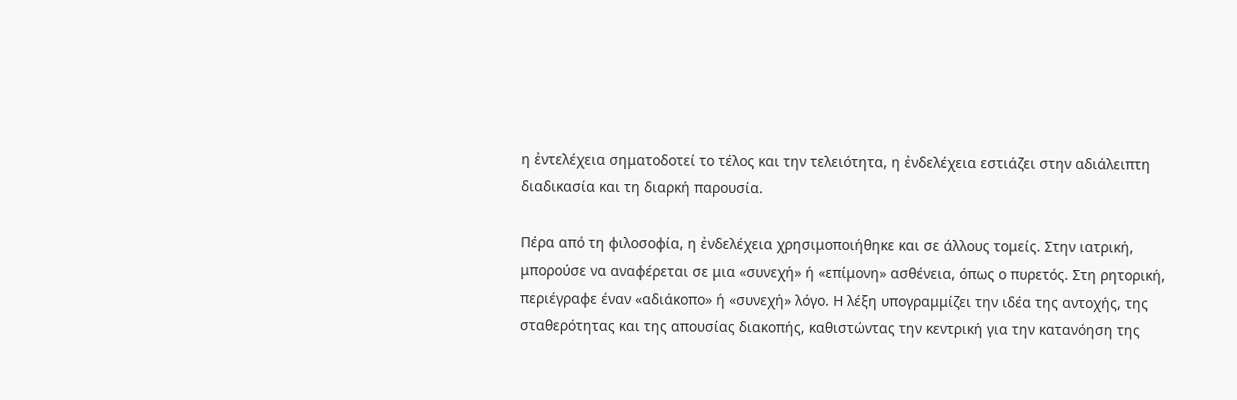η ἐντελέχεια σηματοδοτεί το τέλος και την τελειότητα, η ἐνδελέχεια εστιάζει στην αδιάλειπτη διαδικασία και τη διαρκή παρουσία.

Πέρα από τη φιλοσοφία, η ἐνδελέχεια χρησιμοποιήθηκε και σε άλλους τομείς. Στην ιατρική, μπορούσε να αναφέρεται σε μια «συνεχή» ή «επίμονη» ασθένεια, όπως ο πυρετός. Στη ρητορική, περιέγραφε έναν «αδιάκοπο» ή «συνεχή» λόγο. Η λέξη υπογραμμίζει την ιδέα της αντοχής, της σταθερότητας και της απουσίας διακοπής, καθιστώντας την κεντρική για την κατανόηση της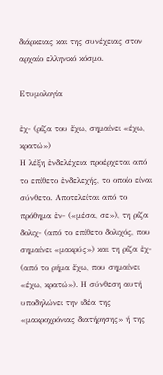διάρκειας και της συνέχειας στον αρχαίο ελληνικό κόσμο.

Ετυμολογία

ἐχ- (ρίζα του ἔχω, σημαίνει «έχω, κρατώ»)
Η λέξη ἐνδελέχεια προέρχεται από το επίθετο ἐνδελεχής, το οποίο είναι σύνθετο. Αποτελείται από το πρόθημα ἐν- («μέσα, σε»), τη ρίζα δολιχ- (από το επίθετο δολιχός, που σημαίνει «μακρύς») και τη ρίζα ἐχ- (από το ρήμα ἔχω, που σημαίνει «έχω, κρατώ»). Η σύνθεση αυτή υποδηλώνει την ιδέα της «μακροχρόνιας διατήρησης» ή της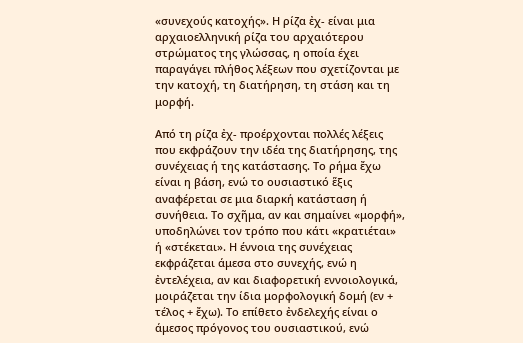«συνεχούς κατοχής». Η ρίζα ἐχ- είναι μια αρχαιοελληνική ρίζα του αρχαιότερου στρώματος της γλώσσας, η οποία έχει παραγάγει πλήθος λέξεων που σχετίζονται με την κατοχή, τη διατήρηση, τη στάση και τη μορφή.

Από τη ρίζα ἐχ- προέρχονται πολλές λέξεις που εκφράζουν την ιδέα της διατήρησης, της συνέχειας ή της κατάστασης. Το ρήμα ἔχω είναι η βάση, ενώ το ουσιαστικό ἕξις αναφέρεται σε μια διαρκή κατάσταση ή συνήθεια. Το σχῆμα, αν και σημαίνει «μορφή», υποδηλώνει τον τρόπο που κάτι «κρατιέται» ή «στέκεται». Η έννοια της συνέχειας εκφράζεται άμεσα στο συνεχής, ενώ η ἐντελέχεια, αν και διαφορετική εννοιολογικά, μοιράζεται την ίδια μορφολογική δομή (εν + τέλος + ἔχω). Το επίθετο ἐνδελεχής είναι ο άμεσος πρόγονος του ουσιαστικού, ενώ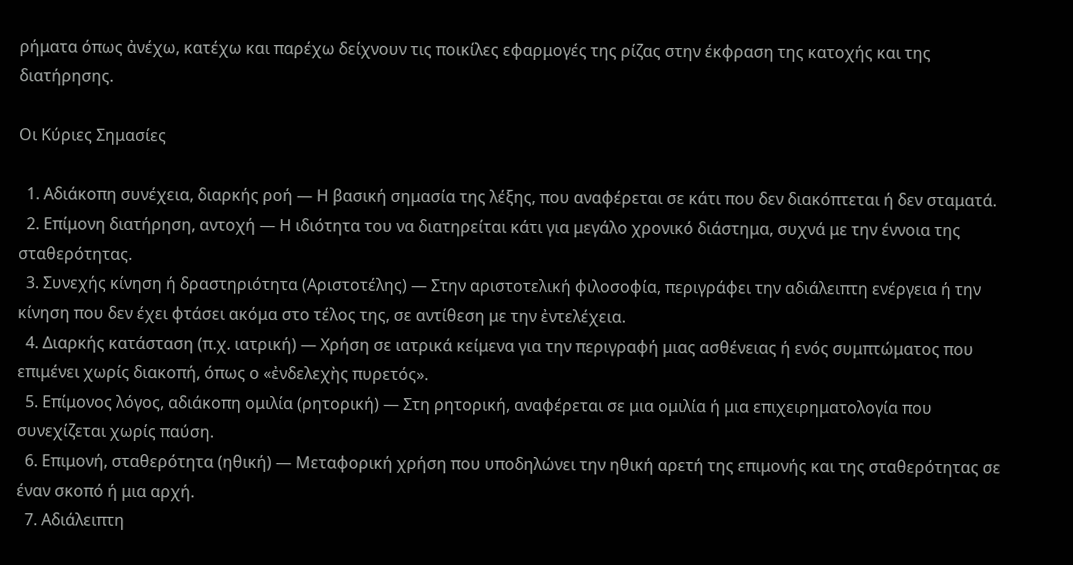ρήματα όπως ἀνέχω, κατέχω και παρέχω δείχνουν τις ποικίλες εφαρμογές της ρίζας στην έκφραση της κατοχής και της διατήρησης.

Οι Κύριες Σημασίες

  1. Αδιάκοπη συνέχεια, διαρκής ροή — Η βασική σημασία της λέξης, που αναφέρεται σε κάτι που δεν διακόπτεται ή δεν σταματά.
  2. Επίμονη διατήρηση, αντοχή — Η ιδιότητα του να διατηρείται κάτι για μεγάλο χρονικό διάστημα, συχνά με την έννοια της σταθερότητας.
  3. Συνεχής κίνηση ή δραστηριότητα (Αριστοτέλης) — Στην αριστοτελική φιλοσοφία, περιγράφει την αδιάλειπτη ενέργεια ή την κίνηση που δεν έχει φτάσει ακόμα στο τέλος της, σε αντίθεση με την ἐντελέχεια.
  4. Διαρκής κατάσταση (π.χ. ιατρική) — Χρήση σε ιατρικά κείμενα για την περιγραφή μιας ασθένειας ή ενός συμπτώματος που επιμένει χωρίς διακοπή, όπως ο «ἐνδελεχὴς πυρετός».
  5. Επίμονος λόγος, αδιάκοπη ομιλία (ρητορική) — Στη ρητορική, αναφέρεται σε μια ομιλία ή μια επιχειρηματολογία που συνεχίζεται χωρίς παύση.
  6. Επιμονή, σταθερότητα (ηθική) — Μεταφορική χρήση που υποδηλώνει την ηθική αρετή της επιμονής και της σταθερότητας σε έναν σκοπό ή μια αρχή.
  7. Αδιάλειπτη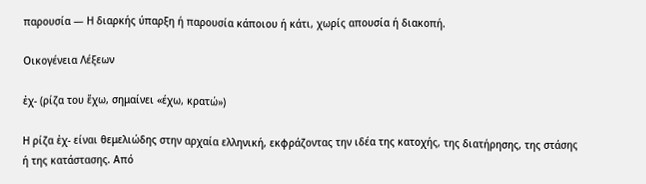παρουσία — Η διαρκής ύπαρξη ή παρουσία κάποιου ή κάτι, χωρίς απουσία ή διακοπή.

Οικογένεια Λέξεων

ἐχ- (ρίζα του ἔχω, σημαίνει «έχω, κρατώ»)

Η ρίζα ἐχ- είναι θεμελιώδης στην αρχαία ελληνική, εκφράζοντας την ιδέα της κατοχής, της διατήρησης, της στάσης ή της κατάστασης. Από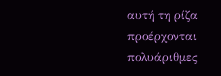αυτή τη ρίζα προέρχονται πολυάριθμες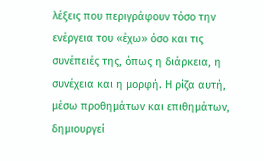λέξεις που περιγράφουν τόσο την ενέργεια του «έχω» όσο και τις συνέπειές της, όπως η διάρκεια, η συνέχεια και η μορφή. Η ρίζα αυτή, μέσω προθημάτων και επιθημάτων, δημιουργεί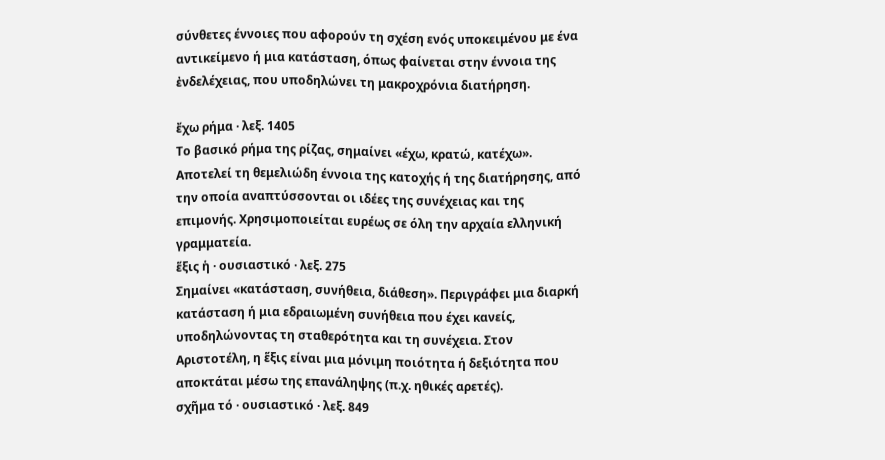σύνθετες έννοιες που αφορούν τη σχέση ενός υποκειμένου με ένα αντικείμενο ή μια κατάσταση, όπως φαίνεται στην έννοια της ἐνδελέχειας, που υποδηλώνει τη μακροχρόνια διατήρηση.

ἔχω ρήμα · λεξ. 1405
Το βασικό ρήμα της ρίζας, σημαίνει «έχω, κρατώ, κατέχω». Αποτελεί τη θεμελιώδη έννοια της κατοχής ή της διατήρησης, από την οποία αναπτύσσονται οι ιδέες της συνέχειας και της επιμονής. Χρησιμοποιείται ευρέως σε όλη την αρχαία ελληνική γραμματεία.
ἕξις ἡ · ουσιαστικό · λεξ. 275
Σημαίνει «κατάσταση, συνήθεια, διάθεση». Περιγράφει μια διαρκή κατάσταση ή μια εδραιωμένη συνήθεια που έχει κανείς, υποδηλώνοντας τη σταθερότητα και τη συνέχεια. Στον Αριστοτέλη, η ἕξις είναι μια μόνιμη ποιότητα ή δεξιότητα που αποκτάται μέσω της επανάληψης (π.χ. ηθικές αρετές).
σχῆμα τό · ουσιαστικό · λεξ. 849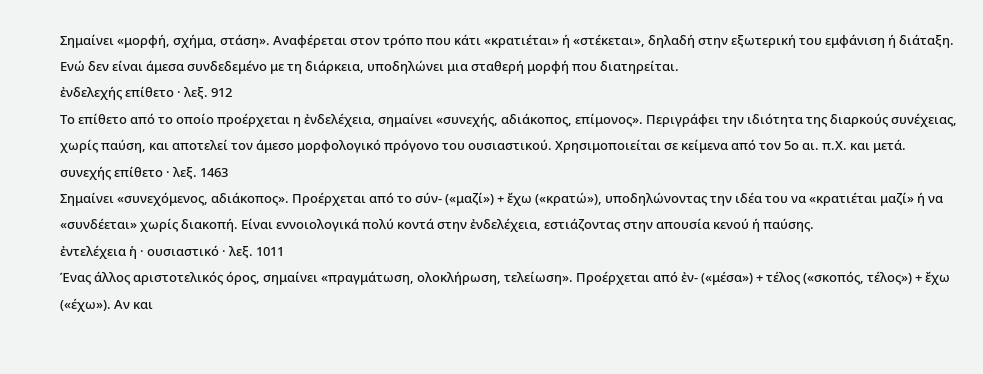Σημαίνει «μορφή, σχήμα, στάση». Αναφέρεται στον τρόπο που κάτι «κρατιέται» ή «στέκεται», δηλαδή στην εξωτερική του εμφάνιση ή διάταξη. Ενώ δεν είναι άμεσα συνδεδεμένο με τη διάρκεια, υποδηλώνει μια σταθερή μορφή που διατηρείται.
ἐνδελεχής επίθετο · λεξ. 912
Το επίθετο από το οποίο προέρχεται η ἐνδελέχεια, σημαίνει «συνεχής, αδιάκοπος, επίμονος». Περιγράφει την ιδιότητα της διαρκούς συνέχειας, χωρίς παύση, και αποτελεί τον άμεσο μορφολογικό πρόγονο του ουσιαστικού. Χρησιμοποιείται σε κείμενα από τον 5ο αι. π.Χ. και μετά.
συνεχής επίθετο · λεξ. 1463
Σημαίνει «συνεχόμενος, αδιάκοπος». Προέρχεται από το σύν- («μαζί») + ἔχω («κρατώ»), υποδηλώνοντας την ιδέα του να «κρατιέται μαζί» ή να «συνδέεται» χωρίς διακοπή. Είναι εννοιολογικά πολύ κοντά στην ἐνδελέχεια, εστιάζοντας στην απουσία κενού ή παύσης.
ἐντελέχεια ἡ · ουσιαστικό · λεξ. 1011
Ένας άλλος αριστοτελικός όρος, σημαίνει «πραγμάτωση, ολοκλήρωση, τελείωση». Προέρχεται από ἐν- («μέσα») + τέλος («σκοπός, τέλος») + ἔχω («έχω»). Αν και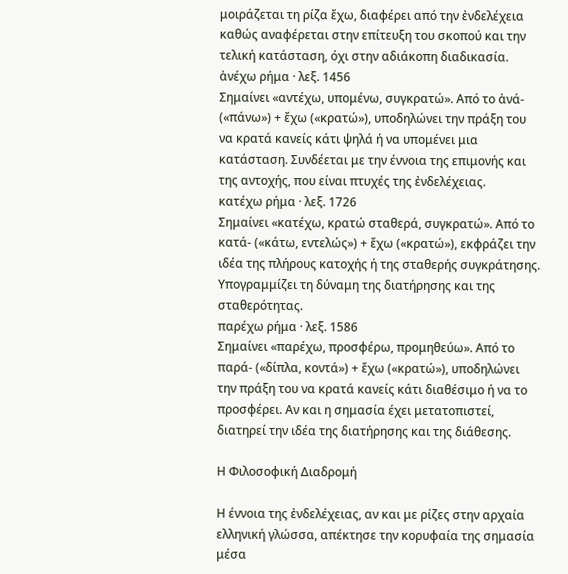μοιράζεται τη ρίζα ἔχω, διαφέρει από την ἐνδελέχεια καθώς αναφέρεται στην επίτευξη του σκοπού και την τελική κατάσταση, όχι στην αδιάκοπη διαδικασία.
ἀνέχω ρήμα · λεξ. 1456
Σημαίνει «αντέχω, υπομένω, συγκρατώ». Από το ἀνά- («πάνω») + ἔχω («κρατώ»), υποδηλώνει την πράξη του να κρατά κανείς κάτι ψηλά ή να υπομένει μια κατάσταση. Συνδέεται με την έννοια της επιμονής και της αντοχής, που είναι πτυχές της ἐνδελέχειας.
κατέχω ρήμα · λεξ. 1726
Σημαίνει «κατέχω, κρατώ σταθερά, συγκρατώ». Από το κατά- («κάτω, εντελώς») + ἔχω («κρατώ»), εκφράζει την ιδέα της πλήρους κατοχής ή της σταθερής συγκράτησης. Υπογραμμίζει τη δύναμη της διατήρησης και της σταθερότητας.
παρέχω ρήμα · λεξ. 1586
Σημαίνει «παρέχω, προσφέρω, προμηθεύω». Από το παρά- («δίπλα, κοντά») + ἔχω («κρατώ»), υποδηλώνει την πράξη του να κρατά κανείς κάτι διαθέσιμο ή να το προσφέρει. Αν και η σημασία έχει μετατοπιστεί, διατηρεί την ιδέα της διατήρησης και της διάθεσης.

Η Φιλοσοφική Διαδρομή

Η έννοια της ἐνδελέχειας, αν και με ρίζες στην αρχαία ελληνική γλώσσα, απέκτησε την κορυφαία της σημασία μέσα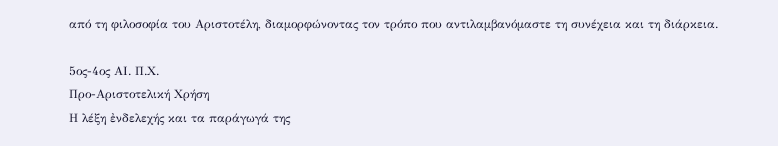από τη φιλοσοφία του Αριστοτέλη, διαμορφώνοντας τον τρόπο που αντιλαμβανόμαστε τη συνέχεια και τη διάρκεια.

5ος-4ος ΑΙ. Π.Χ.
Προ-Αριστοτελική Χρήση
Η λέξη ἐνδελεχής και τα παράγωγά της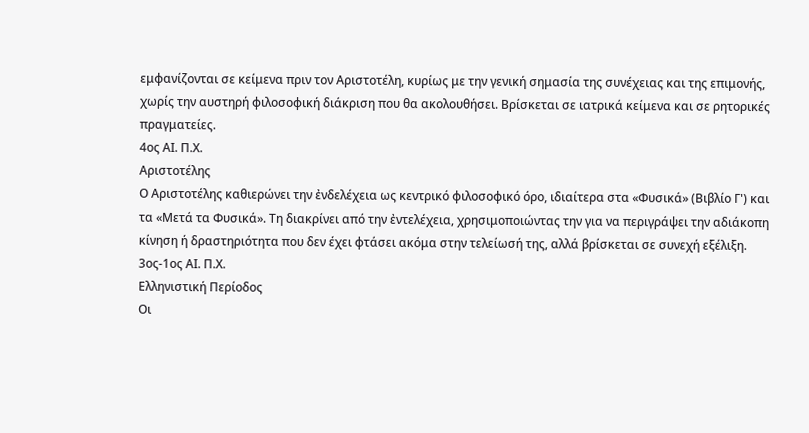εμφανίζονται σε κείμενα πριν τον Αριστοτέλη, κυρίως με την γενική σημασία της συνέχειας και της επιμονής, χωρίς την αυστηρή φιλοσοφική διάκριση που θα ακολουθήσει. Βρίσκεται σε ιατρικά κείμενα και σε ρητορικές πραγματείες.
4ος ΑΙ. Π.Χ.
Αριστοτέλης
Ο Αριστοτέλης καθιερώνει την ἐνδελέχεια ως κεντρικό φιλοσοφικό όρο, ιδιαίτερα στα «Φυσικά» (Βιβλίο Γ') και τα «Μετά τα Φυσικά». Τη διακρίνει από την ἐντελέχεια, χρησιμοποιώντας την για να περιγράψει την αδιάκοπη κίνηση ή δραστηριότητα που δεν έχει φτάσει ακόμα στην τελείωσή της, αλλά βρίσκεται σε συνεχή εξέλιξη.
3ος-1ος ΑΙ. Π.Χ.
Ελληνιστική Περίοδος
Οι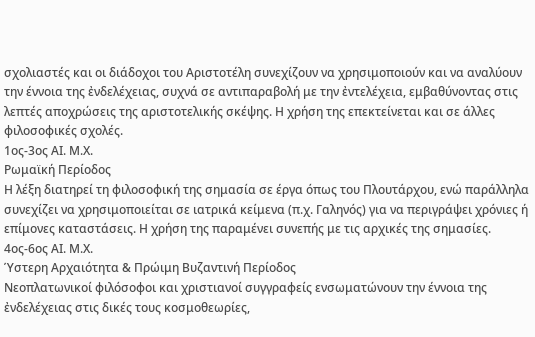σχολιαστές και οι διάδοχοι του Αριστοτέλη συνεχίζουν να χρησιμοποιούν και να αναλύουν την έννοια της ἐνδελέχειας, συχνά σε αντιπαραβολή με την ἐντελέχεια, εμβαθύνοντας στις λεπτές αποχρώσεις της αριστοτελικής σκέψης. Η χρήση της επεκτείνεται και σε άλλες φιλοσοφικές σχολές.
1ος-3ος ΑΙ. Μ.Χ.
Ρωμαϊκή Περίοδος
Η λέξη διατηρεί τη φιλοσοφική της σημασία σε έργα όπως του Πλουτάρχου, ενώ παράλληλα συνεχίζει να χρησιμοποιείται σε ιατρικά κείμενα (π.χ. Γαληνός) για να περιγράψει χρόνιες ή επίμονες καταστάσεις. Η χρήση της παραμένει συνεπής με τις αρχικές της σημασίες.
4ος-6ος ΑΙ. Μ.Χ.
Ύστερη Αρχαιότητα & Πρώιμη Βυζαντινή Περίοδος
Νεοπλατωνικοί φιλόσοφοι και χριστιανοί συγγραφείς ενσωματώνουν την έννοια της ἐνδελέχειας στις δικές τους κοσμοθεωρίες,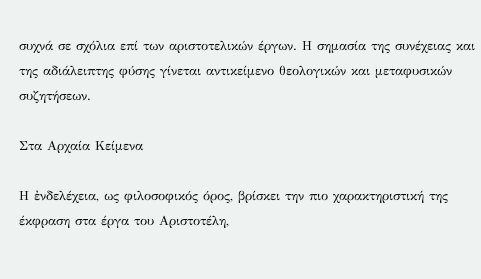συχνά σε σχόλια επί των αριστοτελικών έργων. Η σημασία της συνέχειας και της αδιάλειπτης φύσης γίνεται αντικείμενο θεολογικών και μεταφυσικών συζητήσεων.

Στα Αρχαία Κείμενα

Η ἐνδελέχεια, ως φιλοσοφικός όρος, βρίσκει την πιο χαρακτηριστική της έκφραση στα έργα του Αριστοτέλη,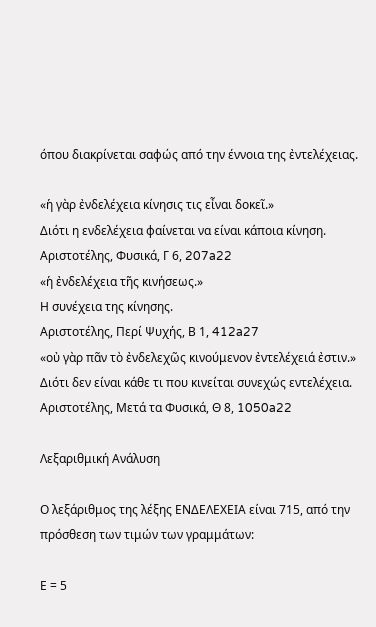όπου διακρίνεται σαφώς από την έννοια της ἐντελέχειας.

«ἡ γὰρ ἐνδελέχεια κίνησις τις εἶναι δοκεῖ.»
Διότι η ενδελέχεια φαίνεται να είναι κάποια κίνηση.
Αριστοτέλης, Φυσικά, Γ 6, 207a22
«ἡ ἐνδελέχεια τῆς κινήσεως.»
Η συνέχεια της κίνησης.
Αριστοτέλης, Περί Ψυχής, Β 1, 412a27
«οὐ γὰρ πᾶν τὸ ἐνδελεχῶς κινούμενον ἐντελέχειά ἐστιν.»
Διότι δεν είναι κάθε τι που κινείται συνεχώς εντελέχεια.
Αριστοτέλης, Μετά τα Φυσικά, Θ 8, 1050a22

Λεξαριθμική Ανάλυση

Ο λεξάριθμος της λέξης ΕΝΔΕΛΕΧΕΙΑ είναι 715, από την πρόσθεση των τιμών των γραμμάτων:

Ε = 5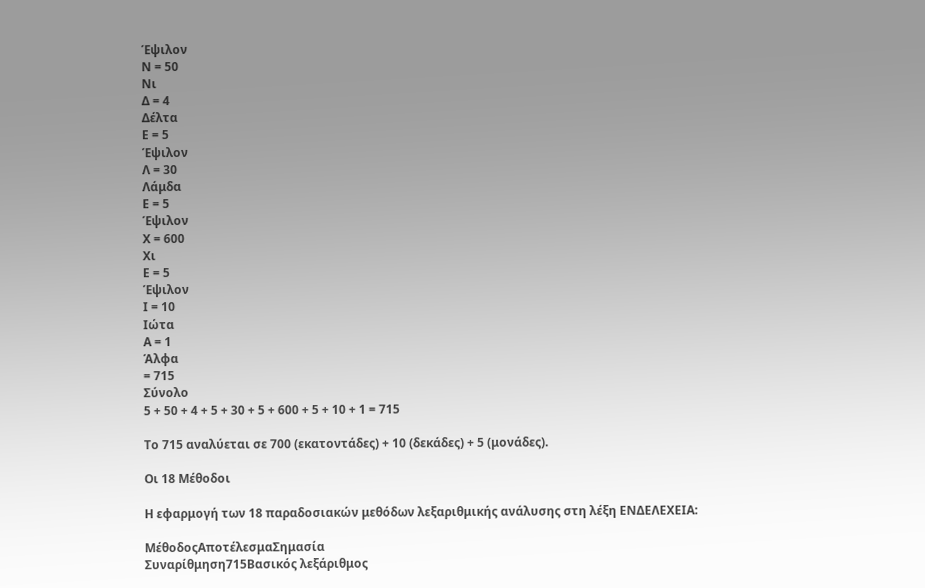Έψιλον
Ν = 50
Νι
Δ = 4
Δέλτα
Ε = 5
Έψιλον
Λ = 30
Λάμδα
Ε = 5
Έψιλον
Χ = 600
Χι
Ε = 5
Έψιλον
Ι = 10
Ιώτα
Α = 1
Άλφα
= 715
Σύνολο
5 + 50 + 4 + 5 + 30 + 5 + 600 + 5 + 10 + 1 = 715

Το 715 αναλύεται σε 700 (εκατοντάδες) + 10 (δεκάδες) + 5 (μονάδες).

Οι 18 Μέθοδοι

Η εφαρμογή των 18 παραδοσιακών μεθόδων λεξαριθμικής ανάλυσης στη λέξη ΕΝΔΕΛΕΧΕΙΑ:

ΜέθοδοςΑποτέλεσμαΣημασία
Συναρίθμηση715Βασικός λεξάριθμος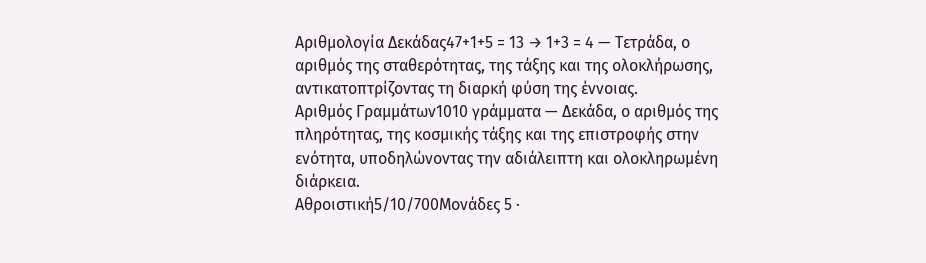Αριθμολογία Δεκάδας47+1+5 = 13 → 1+3 = 4 — Τετράδα, ο αριθμός της σταθερότητας, της τάξης και της ολοκλήρωσης, αντικατοπτρίζοντας τη διαρκή φύση της έννοιας.
Αριθμός Γραμμάτων1010 γράμματα — Δεκάδα, ο αριθμός της πληρότητας, της κοσμικής τάξης και της επιστροφής στην ενότητα, υποδηλώνοντας την αδιάλειπτη και ολοκληρωμένη διάρκεια.
Αθροιστική5/10/700Μονάδες 5 ·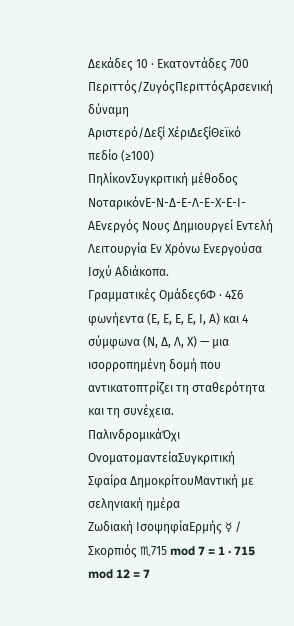Δεκάδες 10 · Εκατοντάδες 700
Περιττός/ΖυγόςΠεριττόςΑρσενική δύναμη
Αριστερό/Δεξί ΧέριΔεξίΘεϊκό πεδίο (≥100)
ΠηλίκονΣυγκριτική μέθοδος
ΝοταρικόνΕ-Ν-Δ-Ε-Λ-Ε-Χ-Ε-Ι-ΑΕνεργός Νους Δημιουργεί Εντελή Λειτουργία Εν Χρόνω Ενεργούσα Ισχύ Αδιάκοπα.
Γραμματικές Ομάδες6Φ · 4Σ6 φωνήεντα (Ε, Ε, Ε, Ε, Ι, Α) και 4 σύμφωνα (Ν, Δ, Λ, Χ) — μια ισορροπημένη δομή που αντικατοπτρίζει τη σταθερότητα και τη συνέχεια.
ΠαλινδρομικάΌχι
ΟνοματομαντείαΣυγκριτική
Σφαίρα ΔημοκρίτουΜαντική με σεληνιακή ημέρα
Ζωδιακή ΙσοψηφίαΕρμής ☿ / Σκορπιός ♏715 mod 7 = 1 · 715 mod 12 = 7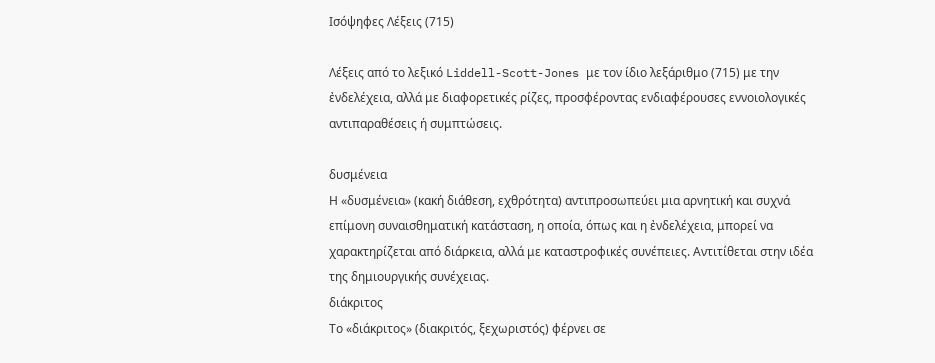Ισόψηφες Λέξεις (715)

Λέξεις από το λεξικό Liddell-Scott-Jones με τον ίδιο λεξάριθμο (715) με την ἐνδελέχεια, αλλά με διαφορετικές ρίζες, προσφέροντας ενδιαφέρουσες εννοιολογικές αντιπαραθέσεις ή συμπτώσεις.

δυσμένεια
Η «δυσμένεια» (κακή διάθεση, εχθρότητα) αντιπροσωπεύει μια αρνητική και συχνά επίμονη συναισθηματική κατάσταση, η οποία, όπως και η ἐνδελέχεια, μπορεί να χαρακτηρίζεται από διάρκεια, αλλά με καταστροφικές συνέπειες. Αντιτίθεται στην ιδέα της δημιουργικής συνέχειας.
διάκριτος
Το «διάκριτος» (διακριτός, ξεχωριστός) φέρνει σε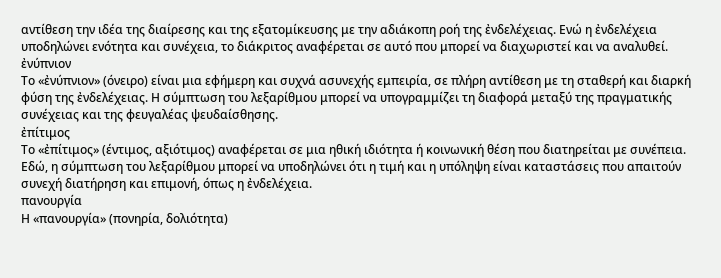αντίθεση την ιδέα της διαίρεσης και της εξατομίκευσης με την αδιάκοπη ροή της ἐνδελέχειας. Ενώ η ἐνδελέχεια υποδηλώνει ενότητα και συνέχεια, το διάκριτος αναφέρεται σε αυτό που μπορεί να διαχωριστεί και να αναλυθεί.
ἐνύπνιον
Το «ἐνύπνιον» (όνειρο) είναι μια εφήμερη και συχνά ασυνεχής εμπειρία, σε πλήρη αντίθεση με τη σταθερή και διαρκή φύση της ἐνδελέχειας. Η σύμπτωση του λεξαρίθμου μπορεί να υπογραμμίζει τη διαφορά μεταξύ της πραγματικής συνέχειας και της φευγαλέας ψευδαίσθησης.
ἐπίτιμος
Το «ἐπίτιμος» (έντιμος, αξιότιμος) αναφέρεται σε μια ηθική ιδιότητα ή κοινωνική θέση που διατηρείται με συνέπεια. Εδώ, η σύμπτωση του λεξαρίθμου μπορεί να υποδηλώνει ότι η τιμή και η υπόληψη είναι καταστάσεις που απαιτούν συνεχή διατήρηση και επιμονή, όπως η ἐνδελέχεια.
πανουργία
Η «πανουργία» (πονηρία, δολιότητα)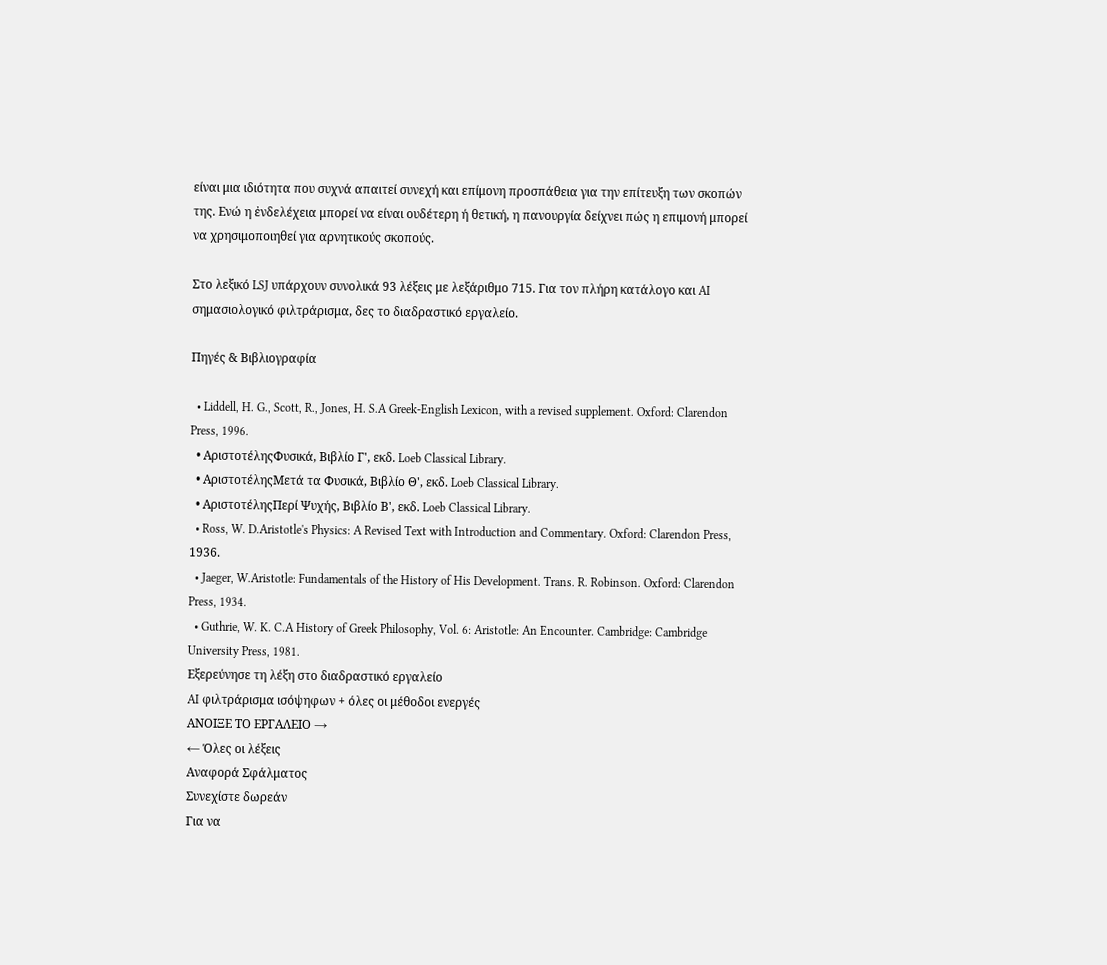είναι μια ιδιότητα που συχνά απαιτεί συνεχή και επίμονη προσπάθεια για την επίτευξη των σκοπών της. Ενώ η ἐνδελέχεια μπορεί να είναι ουδέτερη ή θετική, η πανουργία δείχνει πώς η επιμονή μπορεί να χρησιμοποιηθεί για αρνητικούς σκοπούς.

Στο λεξικό LSJ υπάρχουν συνολικά 93 λέξεις με λεξάριθμο 715. Για τον πλήρη κατάλογο και AI σημασιολογικό φιλτράρισμα, δες το διαδραστικό εργαλείο.

Πηγές & Βιβλιογραφία

  • Liddell, H. G., Scott, R., Jones, H. S.A Greek-English Lexicon, with a revised supplement. Oxford: Clarendon Press, 1996.
  • ΑριστοτέληςΦυσικά, Βιβλίο Γ', εκδ. Loeb Classical Library.
  • ΑριστοτέληςΜετά τα Φυσικά, Βιβλίο Θ', εκδ. Loeb Classical Library.
  • ΑριστοτέληςΠερί Ψυχής, Βιβλίο Β', εκδ. Loeb Classical Library.
  • Ross, W. D.Aristotle's Physics: A Revised Text with Introduction and Commentary. Oxford: Clarendon Press, 1936.
  • Jaeger, W.Aristotle: Fundamentals of the History of His Development. Trans. R. Robinson. Oxford: Clarendon Press, 1934.
  • Guthrie, W. K. C.A History of Greek Philosophy, Vol. 6: Aristotle: An Encounter. Cambridge: Cambridge University Press, 1981.
Εξερεύνησε τη λέξη στο διαδραστικό εργαλείο
AI φιλτράρισμα ισόψηφων + όλες οι μέθοδοι ενεργές
ΑΝΟΙΞΕ ΤΟ ΕΡΓΑΛΕΙΟ →
← Όλες οι λέξεις
Αναφορά Σφάλματος
Συνεχίστε δωρεάν
Για να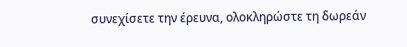συνεχίσετε την έρευνα, ολοκληρώστε τη δωρεάν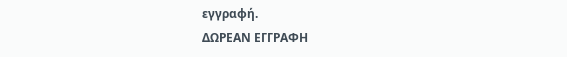εγγραφή.
ΔΩΡΕΑΝ ΕΓΓΡΑΦΗ